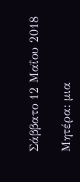Σάββατο 12 Μαΐου 2018

Μητέρα: μια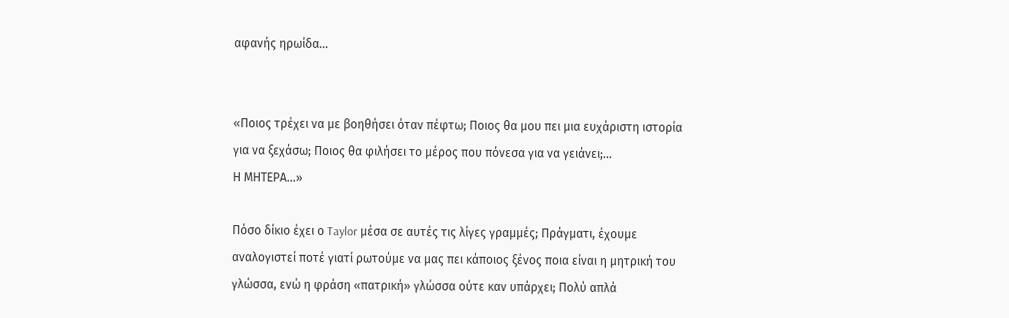αφανής ηρωίδα…


«Ποιος τρέχει να με βοηθήσει όταν πέφτω; Ποιος θα μου πει μια ευχάριστη ιστορία για να ξεχάσω; Ποιος θα φιλήσει το μέρος που πόνεσα για να γειάνει;...
Η ΜΗΤΕΡΑ...»

Πόσο δίκιο έχει ο Taylor μέσα σε αυτές τις λίγες γραμμές; Πράγματι, έχουμε αναλογιστεί ποτέ γιατί ρωτούμε να μας πει κάποιος ξένος ποια είναι η μητρική του γλώσσα, ενώ η φράση «πατρική» γλώσσα ούτε καν υπάρχει; Πολύ απλά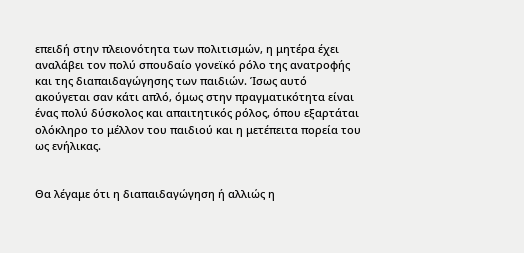επειδή στην πλειονότητα των πολιτισμών, η μητέρα έχει αναλάβει τον πολύ σπουδαίο γονεϊκό ρόλο της ανατροφής και της διαπαιδαγώγησης των παιδιών. Ίσως αυτό ακούγεται σαν κάτι απλό, όμως στην πραγματικότητα είναι ένας πολύ δύσκολος και απαιτητικός ρόλος, όπου εξαρτάται ολόκληρο το μέλλον του παιδιού και η μετέπειτα πορεία του ως ενήλικας.


Θα λέγαμε ότι η διαπαιδαγώγηση ή αλλιώς η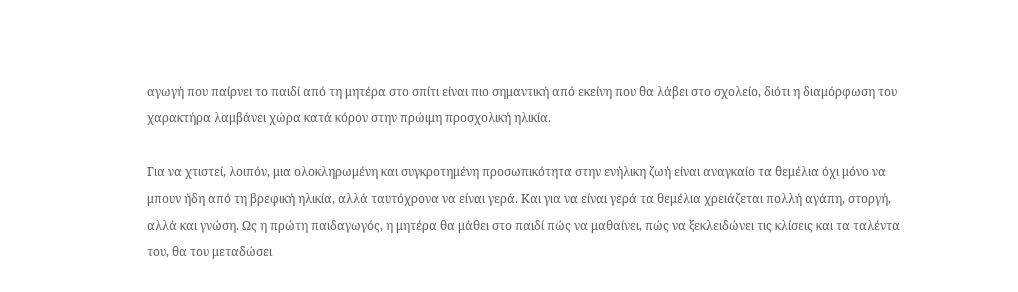αγωγή που παίρνει το παιδί από τη μητέρα στο σπίτι είναι πιο σημαντική από εκείνη που θα λάβει στο σχολείο, διότι η διαμόρφωση του χαρακτήρα λαμβάνει χώρα κατά κόρον στην πρώιμη προσχολική ηλικία.

Για να χτιστεί, λοιπόν, μια ολοκληρωμένη και συγκροτημένη προσωπικότητα στην ενήλικη ζωή είναι αναγκαίο τα θεμέλια όχι μόνο να μπουν ήδη από τη βρεφική ηλικία, αλλά ταυτόχρονα να είναι γερά. Και για να είναι γερά τα θεμέλια χρειάζεται πολλή αγάπη, στοργή, αλλά και γνώση. Ως η πρώτη παιδαγωγός, η μητέρα θα μάθει στο παιδί πώς να μαθαίνει, πώς να ξεκλειδώνει τις κλίσεις και τα ταλέντα του, θα του μεταδώσει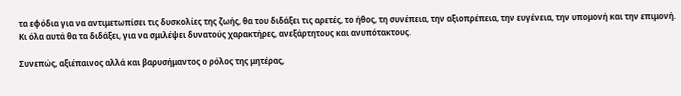τα εφόδια για να αντιμετωπίσει τις δυσκολίες της ζωής, θα του διδάξει τις αρετές, το ήθος, τη συνέπεια, την αξιοπρέπεια, την ευγένεια, την υπομονή και την επιμονή. Κι όλα αυτά θα τα διδάξει, για να σμιλέψει δυνατούς χαρακτήρες, ανεξάρτητους και ανυπότακτους.

Συνεπώς, αξιέπαινος αλλά και βαρυσήμαντος ο ρόλος της μητέρας,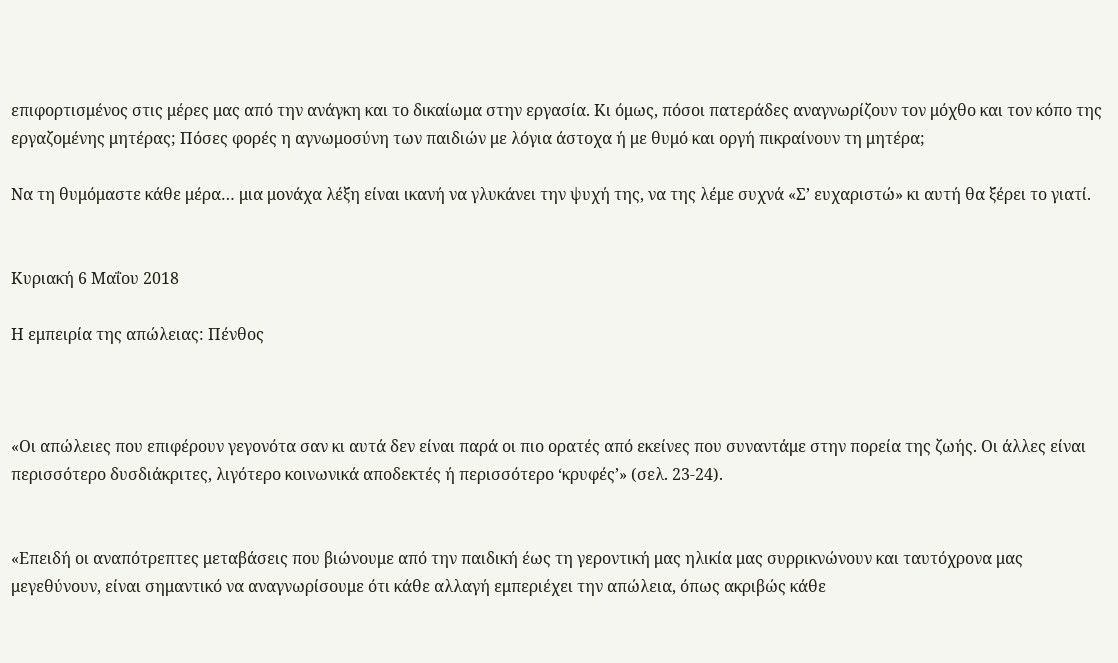επιφορτισμένος στις μέρες μας από την ανάγκη και το δικαίωμα στην εργασία. Κι όμως, πόσοι πατεράδες αναγνωρίζουν τον μόχθο και τον κόπο της εργαζομένης μητέρας; Πόσες φορές η αγνωμοσύνη των παιδιών με λόγια άστοχα ή με θυμό και οργή πικραίνουν τη μητέρα;

Να τη θυμόμαστε κάθε μέρα… μια μονάχα λέξη είναι ικανή να γλυκάνει την ψυχή της, να της λέμε συχνά «Σ’ ευχαριστώ» κι αυτή θα ξέρει το γιατί.


Κυριακή 6 Μαΐου 2018

Η εμπειρία της απώλειας: Πένθος



«Οι απώλειες που επιφέρουν γεγονότα σαν κι αυτά δεν είναι παρά οι πιο ορατές από εκείνες που συναντάμε στην πορεία της ζωής. Οι άλλες είναι περισσότερο δυσδιάκριτες, λιγότερο κοινωνικά αποδεκτές ή περισσότερο ‘κρυφές’» (σελ. 23-24).


«Επειδή οι αναπότρεπτες μεταβάσεις που βιώνουμε από την παιδική έως τη γεροντική μας ηλικία μας συρρικνώνουν και ταυτόχρονα μας μεγεθύνουν, είναι σημαντικό να αναγνωρίσουμε ότι κάθε αλλαγή εμπεριέχει την απώλεια, όπως ακριβώς κάθε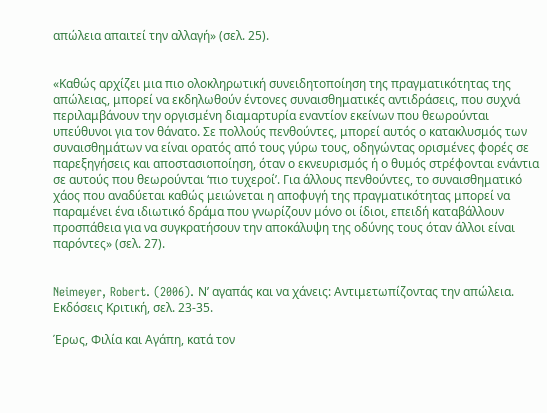απώλεια απαιτεί την αλλαγή» (σελ. 25).


«Καθώς αρχίζει μια πιο ολοκληρωτική συνειδητοποίηση της πραγματικότητας της απώλειας, μπορεί να εκδηλωθούν έντονες συναισθηματικές αντιδράσεις, που συχνά περιλαμβάνουν την οργισμένη διαμαρτυρία εναντίον εκείνων που θεωρούνται υπεύθυνοι για τον θάνατο. Σε πολλούς πενθούντες, μπορεί αυτός ο κατακλυσμός των συναισθημάτων να είναι ορατός από τους γύρω τους, οδηγώντας ορισμένες φορές σε παρεξηγήσεις και αποστασιοποίηση, όταν ο εκνευρισμός ή ο θυμός στρέφονται ενάντια σε αυτούς που θεωρούνται ‘πιο τυχεροί’. Για άλλους πενθούντες, το συναισθηματικό χάος που αναδύεται καθώς μειώνεται η αποφυγή της πραγματικότητας μπορεί να παραμένει ένα ιδιωτικό δράμα που γνωρίζουν μόνο οι ίδιοι, επειδή καταβάλλουν προσπάθεια για να συγκρατήσουν την αποκάλυψη της οδύνης τους όταν άλλοι είναι παρόντες» (σελ. 27).


Neimeyer, Robert. (2006). Ν’ αγαπάς και να χάνεις: Αντιμετωπίζοντας την απώλεια. Εκδόσεις Κριτική, σελ. 23-35.

Έρως, Φιλία και Αγάπη, κατά τον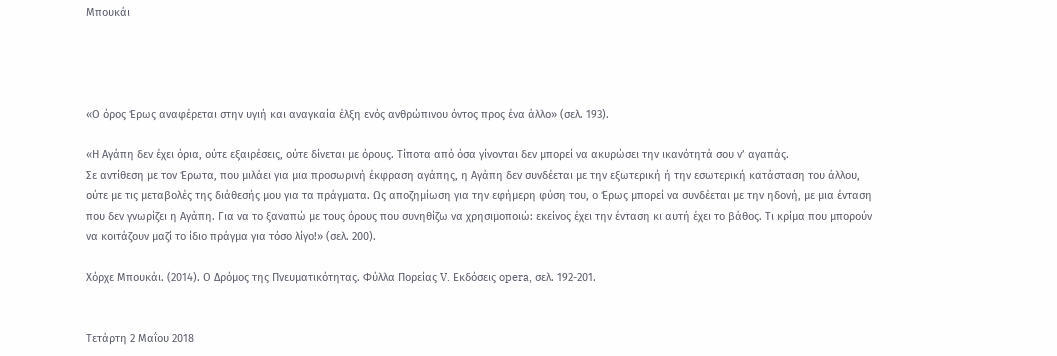Μπουκάι




«Ο όρος Έρως αναφέρεται στην υγιή και αναγκαία έλξη ενός ανθρώπινου όντος προς ένα άλλο» (σελ. 193).

«Η Αγάπη δεν έχει όρια, ούτε εξαιρέσεις, ούτε δίνεται με όρους. Τίποτα από όσα γίνονται δεν μπορεί να ακυρώσει την ικανότητά σου ν’ αγαπάς.
Σε αντίθεση με τον Έρωτα, που μιλάει για μια προσωρινή έκφραση αγάπης, η Αγάπη δεν συνδέεται με την εξωτερική ή την εσωτερική κατάσταση του άλλου, ούτε με τις μεταβολές της διάθεσής μου για τα πράγματα. Ως αποζημίωση για την εφήμερη φύση του, ο Έρως μπορεί να συνδέεται με την ηδονή, με μια ένταση που δεν γνωρίζει η Αγάπη. Για να το ξαναπώ με τους όρους που συνηθίζω να χρησιμοποιώ: εκείνος έχει την ένταση κι αυτή έχει το βάθος. Τι κρίμα που μπορούν να κοιτάζουν μαζί το ίδιο πράγμα για τόσο λίγο!» (σελ. 200).

Χόρχε Μπουκάι. (2014). Ο Δρόμος της Πνευματικότητας. Φύλλα Πορείας V. Εκδόσεις opera, σελ. 192-201.


Τετάρτη 2 Μαΐου 2018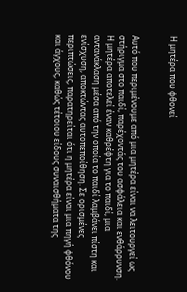Η μητέρα που φθονεί


Αυτό που περιμένουμε από μια μητέρα είναι να λειτουργεί ως στήριγμα στο παιδί, παρέχοντάς του ασφάλεια και ενθάρρυνση. Η μητέρα αποτελεί έναν καθρέφτη για το παιδί, μια αντανάκλαση μέσα από την οποία το παιδί λαμβάνει πίστη και ενίσχυση, αποκτώντας αυτοπεποίθηση. Σε ορισμένες περιπτώσεις, παρατηρείται ότι η μητέρα είναι μια πηγή φθόνου και άγχους, καθώς τέτοιου είδους συναισθήματα της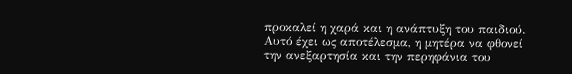προκαλεί η χαρά και η ανάπτυξη του παιδιού. Αυτό έχει ως αποτέλεσμα, η μητέρα να φθονεί την ανεξαρτησία και την περηφάνια του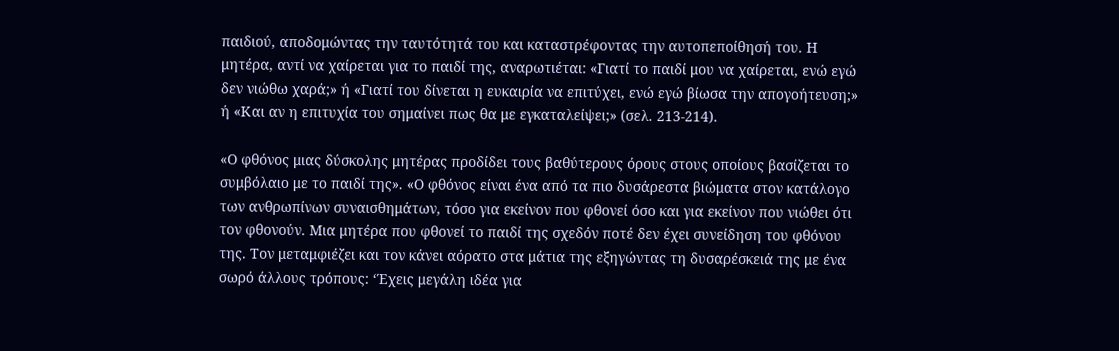παιδιού, αποδομώντας την ταυτότητά του και καταστρέφοντας την αυτοπεποίθησή του. Η μητέρα, αντί να χαίρεται για το παιδί της, αναρωτιέται: «Γιατί το παιδί μου να χαίρεται, ενώ εγώ δεν νιώθω χαρά;» ή «Γιατί του δίνεται η ευκαιρία να επιτύχει, ενώ εγώ βίωσα την απογοήτευση;» ή «Και αν η επιτυχία του σημαίνει πως θα με εγκαταλείψει;» (σελ. 213-214).

«Ο φθόνος μιας δύσκολης μητέρας προδίδει τους βαθύτερους όρους στους οποίους βασίζεται το συμβόλαιο με το παιδί της». «Ο φθόνος είναι ένα από τα πιο δυσάρεστα βιώματα στον κατάλογο των ανθρωπίνων συναισθημάτων, τόσο για εκείνον που φθονεί όσο και για εκείνον που νιώθει ότι τον φθονούν. Μια μητέρα που φθονεί το παιδί της σχεδόν ποτέ δεν έχει συνείδηση του φθόνου της. Τον μεταμφιέζει και τον κάνει αόρατο στα μάτια της εξηγώντας τη δυσαρέσκειά της με ένα σωρό άλλους τρόπους: ‘Έχεις μεγάλη ιδέα για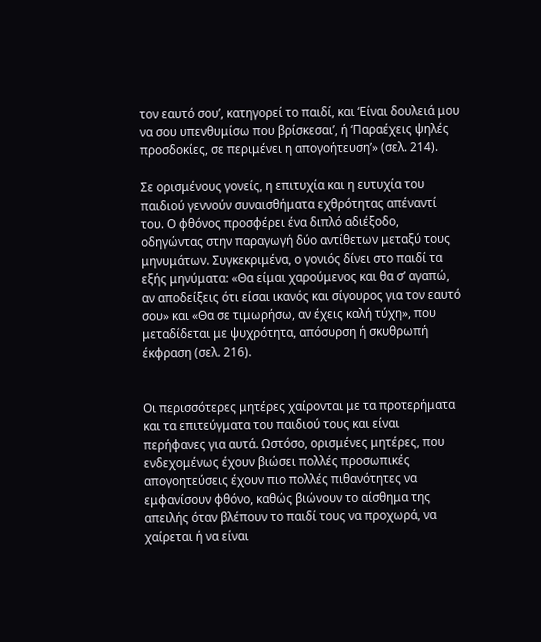τον εαυτό σου’, κατηγορεί το παιδί, και ‘Είναι δουλειά μου να σου υπενθυμίσω που βρίσκεσαι’, ή ‘Παραέχεις ψηλές προσδοκίες, σε περιμένει η απογοήτευση’» (σελ. 214).

Σε ορισμένους γονείς, η επιτυχία και η ευτυχία του παιδιού γεννούν συναισθήματα εχθρότητας απέναντί του. Ο φθόνος προσφέρει ένα διπλό αδιέξοδο, οδηγώντας στην παραγωγή δύο αντίθετων μεταξύ τους μηνυμάτων. Συγκεκριμένα, ο γονιός δίνει στο παιδί τα εξής μηνύματα: «Θα είμαι χαρούμενος και θα σ’ αγαπώ, αν αποδείξεις ότι είσαι ικανός και σίγουρος για τον εαυτό σου» και «Θα σε τιμωρήσω, αν έχεις καλή τύχη», που μεταδίδεται με ψυχρότητα, απόσυρση ή σκυθρωπή έκφραση (σελ. 216).


Οι περισσότερες μητέρες χαίρονται με τα προτερήματα και τα επιτεύγματα του παιδιού τους και είναι περήφανες για αυτά. Ωστόσο, ορισμένες μητέρες, που ενδεχομένως έχουν βιώσει πολλές προσωπικές απογοητεύσεις έχουν πιο πολλές πιθανότητες να εμφανίσουν φθόνο, καθώς βιώνουν το αίσθημα της απειλής όταν βλέπουν το παιδί τους να προχωρά, να χαίρεται ή να είναι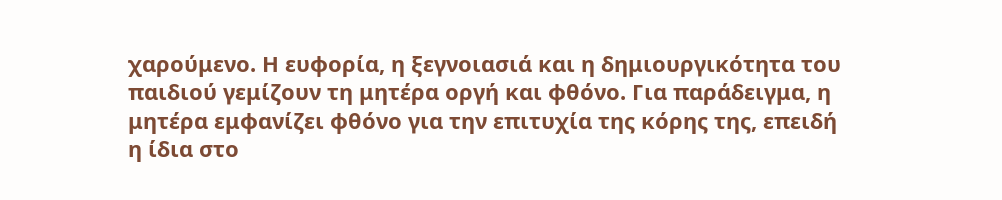χαρούμενο. Η ευφορία, η ξεγνοιασιά και η δημιουργικότητα του παιδιού γεμίζουν τη μητέρα οργή και φθόνο. Για παράδειγμα, η μητέρα εμφανίζει φθόνο για την επιτυχία της κόρης της, επειδή η ίδια στο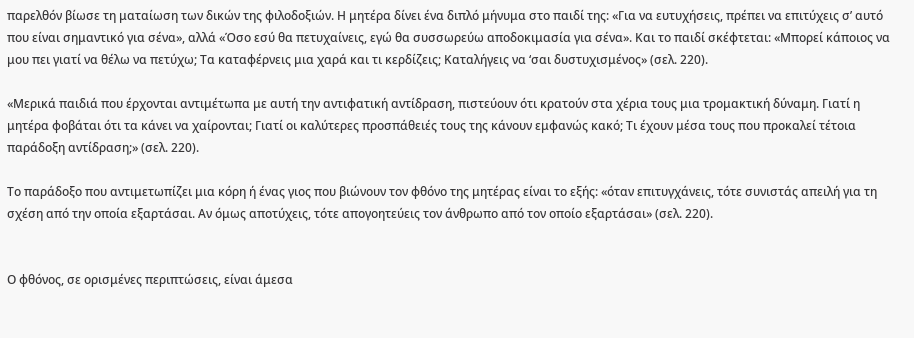παρελθόν βίωσε τη ματαίωση των δικών της φιλοδοξιών. Η μητέρα δίνει ένα διπλό μήνυμα στο παιδί της: «Για να ευτυχήσεις, πρέπει να επιτύχεις σ’ αυτό που είναι σημαντικό για σένα», αλλά «Όσο εσύ θα πετυχαίνεις, εγώ θα συσσωρεύω αποδοκιμασία για σένα». Και το παιδί σκέφτεται: «Μπορεί κάποιος να μου πει γιατί να θέλω να πετύχω; Τα καταφέρνεις μια χαρά και τι κερδίζεις; Καταλήγεις να ‘σαι δυστυχισμένος» (σελ. 220).

«Μερικά παιδιά που έρχονται αντιμέτωπα με αυτή την αντιφατική αντίδραση, πιστεύουν ότι κρατούν στα χέρια τους μια τρομακτική δύναμη. Γιατί η μητέρα φοβάται ότι τα κάνει να χαίρονται; Γιατί οι καλύτερες προσπάθειές τους της κάνουν εμφανώς κακό; Τι έχουν μέσα τους που προκαλεί τέτοια παράδοξη αντίδραση;» (σελ. 220).

Το παράδοξο που αντιμετωπίζει μια κόρη ή ένας γιος που βιώνουν τον φθόνο της μητέρας είναι το εξής: «όταν επιτυγχάνεις, τότε συνιστάς απειλή για τη σχέση από την οποία εξαρτάσαι. Αν όμως αποτύχεις, τότε απογοητεύεις τον άνθρωπο από τον οποίο εξαρτάσαι» (σελ. 220).


Ο φθόνος, σε ορισμένες περιπτώσεις, είναι άμεσα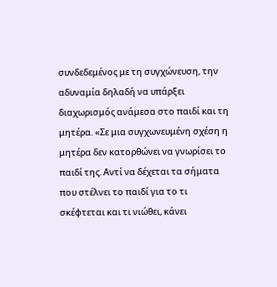συνδεδεμένος με τη συγχώνευση, την αδυναμία δηλαδή να υπάρξει διαχωρισμός ανάμεσα στο παιδί και τη μητέρα. «Σε μια συγχωνευμένη σχέση η μητέρα δεν κατορθώνει να γνωρίσει το παιδί της. Αντί να δέχεται τα σήματα που στέλνει το παιδί για το τι σκέφτεται και τι νιώθει, κάνει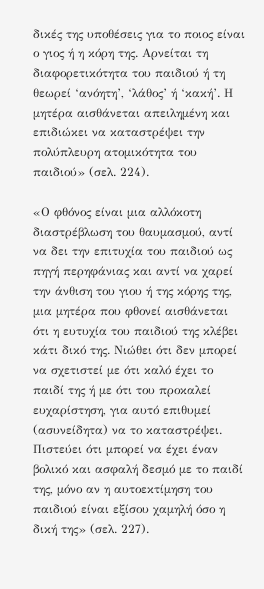δικές της υποθέσεις για το ποιος είναι ο γιος ή η κόρη της. Αρνείται τη διαφορετικότητα του παιδιού ή τη θεωρεί ‘ανόητη’, ‘λάθος’ ή ‘κακή’. Η μητέρα αισθάνεται απειλημένη και επιδιώκει να καταστρέψει την πολύπλευρη ατομικότητα του παιδιού» (σελ. 224).

«Ο φθόνος είναι μια αλλόκοτη διαστρέβλωση του θαυμασμού, αντί να δει την επιτυχία του παιδιού ως πηγή περηφάνιας και αντί να χαρεί την άνθιση του γιου ή της κόρης της, μια μητέρα που φθονεί αισθάνεται ότι η ευτυχία του παιδιού της κλέβει κάτι δικό της. Νιώθει ότι δεν μπορεί να σχετιστεί με ότι καλό έχει το παιδί της ή με ότι του προκαλεί ευχαρίστηση, για αυτό επιθυμεί (ασυνείδητα) να το καταστρέψει. Πιστεύει ότι μπορεί να έχει έναν βολικό και ασφαλή δεσμό με το παιδί της, μόνο αν η αυτοεκτίμηση του παιδιού είναι εξίσου χαμηλή όσο η δική της» (σελ. 227).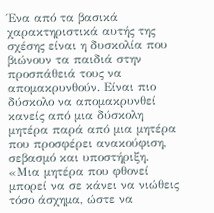Ένα από τα βασικά χαρακτηριστικά αυτής της σχέσης είναι η δυσκολία που βιώνουν τα παιδιά στην προσπάθειά τους να απομακρυνθούν. Είναι πιο δύσκολο να απομακρυνθεί κανείς από μια δύσκολη μητέρα παρά από μια μητέρα που προσφέρει ανακούφιση, σεβασμό και υποστήριξη. «Μια μητέρα που φθονεί μπορεί να σε κάνει να νιώθεις τόσο άσχημα, ώστε να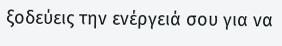ξοδεύεις την ενέργειά σου για να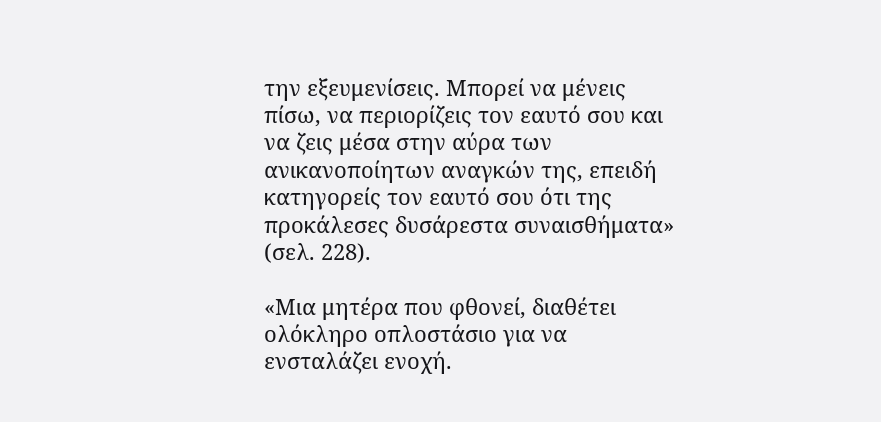την εξευμενίσεις. Μπορεί να μένεις πίσω, να περιορίζεις τον εαυτό σου και να ζεις μέσα στην αύρα των ανικανοποίητων αναγκών της, επειδή κατηγορείς τον εαυτό σου ότι της προκάλεσες δυσάρεστα συναισθήματα» (σελ. 228).

«Μια μητέρα που φθονεί, διαθέτει ολόκληρο οπλοστάσιο για να ενσταλάζει ενοχή.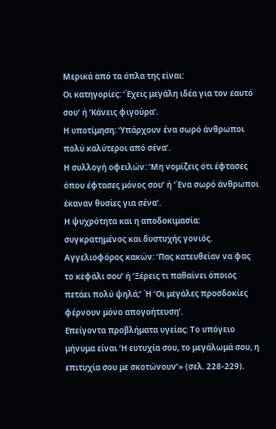Μερικά από τα όπλα της είναι:
Οι κατηγορίες: ‘Έχεις μεγάλη ιδέα για τον εαυτό σου’ ή ‘Κάνεις φιγούρα’.
Η υποτίμηση: ‘Υπάρχουν ένα σωρό άνθρωποι πολύ καλύτεροι από σένα’.
Η συλλογή οφειλών: ‘Μη νομίζεις ότι έφτασες όπου έφτασες μόνος σου’ ή ‘Ένα σωρό άνθρωποι έκαναν θυσίες για σένα’.
Η ψυχρότητα και η αποδοκιμασία: συγκρατημένος και δυστυχής γονιός.
Αγγελιοφόρος κακών: ‘Πας κατευθείαν να φας το κεφάλι σου’ ή ‘Ξέρεις τι παθαίνει όποιος πετάει πολύ ψηλά;’ Ή ‘Οι μεγάλες προσδοκίες φέρνουν μόνο απογοήτευση’.
Επείγοντα προβλήματα υγείας: Το υπόγειο μήνυμα είναι ‘Η ευτυχία σου, το μεγάλωμά σου, η επιτυχία σου με σκοτώνουν’» (σελ. 228-229).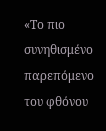«Το πιο συνηθισμένο παρεπόμενο του φθόνου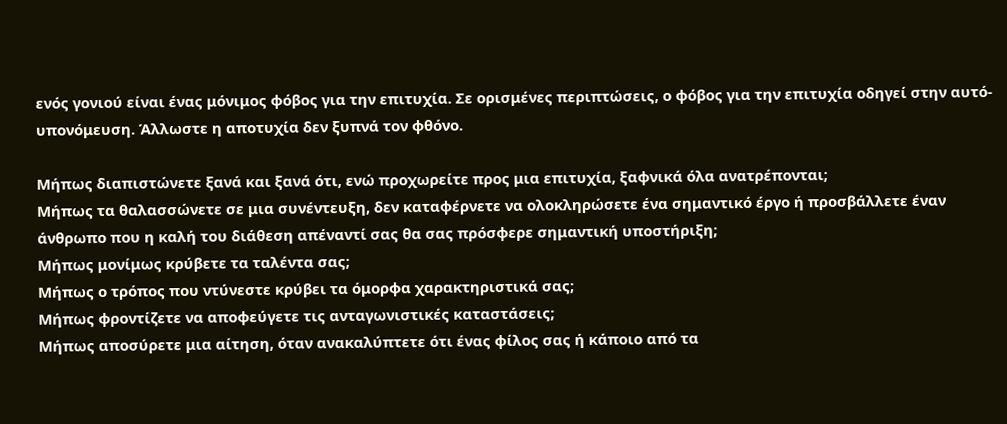ενός γονιού είναι ένας μόνιμος φόβος για την επιτυχία. Σε ορισμένες περιπτώσεις, ο φόβος για την επιτυχία οδηγεί στην αυτό-υπονόμευση. Άλλωστε η αποτυχία δεν ξυπνά τον φθόνο.

Μήπως διαπιστώνετε ξανά και ξανά ότι, ενώ προχωρείτε προς μια επιτυχία, ξαφνικά όλα ανατρέπονται;
Μήπως τα θαλασσώνετε σε μια συνέντευξη, δεν καταφέρνετε να ολοκληρώσετε ένα σημαντικό έργο ή προσβάλλετε έναν άνθρωπο που η καλή του διάθεση απέναντί σας θα σας πρόσφερε σημαντική υποστήριξη;
Μήπως μονίμως κρύβετε τα ταλέντα σας;
Μήπως ο τρόπος που ντύνεστε κρύβει τα όμορφα χαρακτηριστικά σας;
Μήπως φροντίζετε να αποφεύγετε τις ανταγωνιστικές καταστάσεις;
Μήπως αποσύρετε μια αίτηση, όταν ανακαλύπτετε ότι ένας φίλος σας ή κάποιο από τα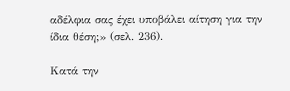αδέλφια σας έχει υποβάλει αίτηση για την ίδια θέση;» (σελ. 236).

Κατά την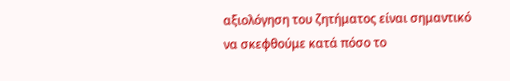αξιολόγηση του ζητήματος είναι σημαντικό να σκεφθούμε κατά πόσο το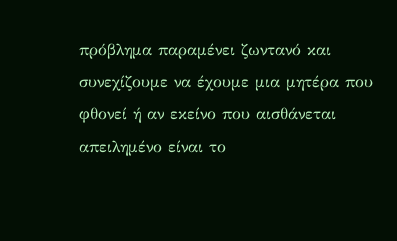πρόβλημα παραμένει ζωντανό και συνεχίζουμε να έχουμε μια μητέρα που φθονεί ή αν εκείνο που αισθάνεται απειλημένο είναι το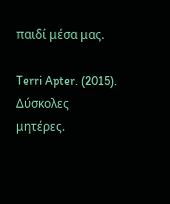παιδί μέσα μας.

Terri Apter. (2015). Δύσκολες μητέρες.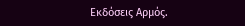Εκδόσεις Αρμός.